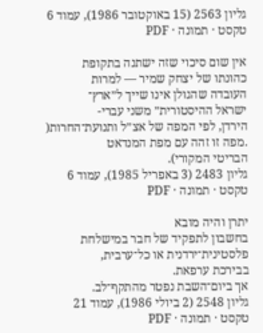גליון 2563 (15 באוקטובר 1986), עמוד 6
טקסט · תמונה · PDF

אין שום סיכוי שזה ישתנה בתקופת
כהונתו של יצחק שמיר — למרות
העובדה שהגולן אינו שייך ל״ארץ־
ישראל ההיסטורית״ משני עברי-
הירדן, לפי המפה של אצ״ל ותנועת־החרות(
.מפה זו זהה עם מפת המנדאט
הבריטי המקורי).
גליון 2483 (3 באפריל 1985), עמוד 6
טקסט · תמונה · PDF

יתרן והיה מובא
בחשבון לתפקיד של חבר במישלחת
פלסטינית־ירדנית או כל־ערבית,
בבירכת ערפאת.
אך ביום־השבת נפטר מהתקף־לב.
גליון 2548 (2 ביולי 1986), עמוד 21
טקסט · תמונה · PDF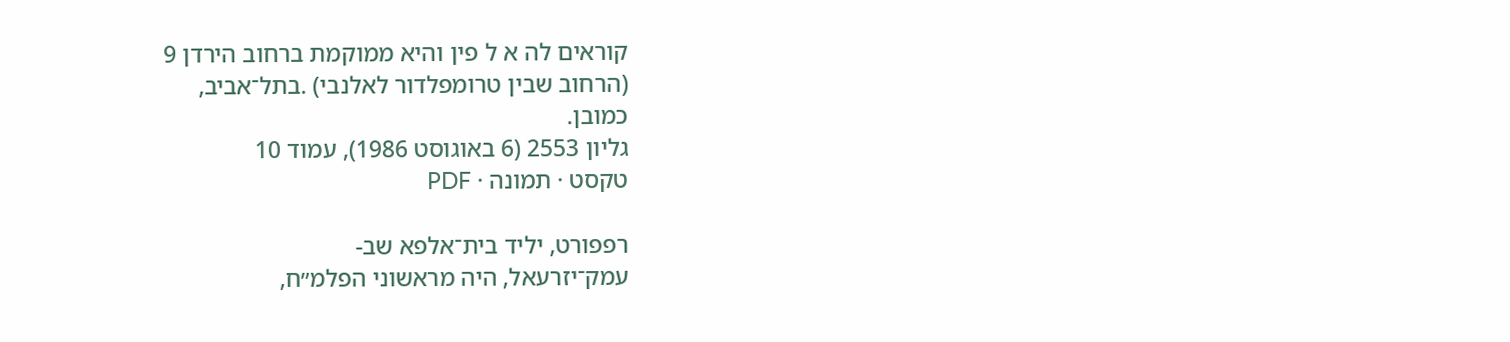קוראים לה א ל פין והיא ממוקמת ברחוב הירדן 9
(הרחוב שבין טרומפלדור לאלנבי) .בתל־אביב,
כמובן.
גליון 2553 (6 באוגוסט 1986), עמוד 10
טקסט · תמונה · PDF

רפפורט, יליד בית־אלפא שב-
עמק־יזרעאל, היה מראשוני הפלמ״ח,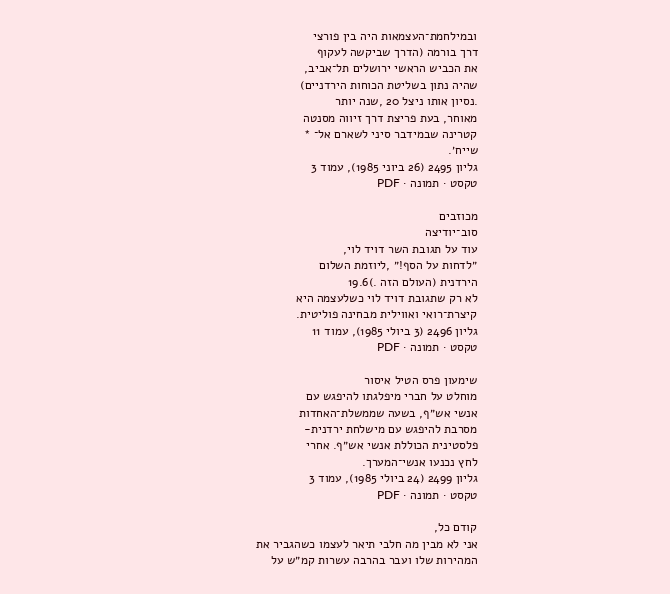ובמילחמת־העצמאות היה בין פורצי
דרך בורמה (הדרך שביקשה לעקוף
את הכביש הראשי ירושלים תל־אביב,
שהיה נתון בשליטת הכוחות הירדניים)
.נסיון אותו ניצל 20 ,שנה יותר
מאוחר, בעת פריצת דרך זיווה מסנטה
קטרינה שבמידבר סיני לשארם אל־ *
שייח׳.
גליון 2495 (26 ביוני 1985), עמוד 3
טקסט · תמונה · PDF

מכוזבים
סוב־יודיצה
עוד על תגובת השר דויד לוי,
״לדחות על הסף!״ ,ליוזמת השלום
הירדנית (העולם הזה .)19.6
לא רק שתגובת דויד לוי כשלעצמה היא
קיצרת־רואי ואווילית מבחינה פוליטית.
גליון 2496 (3 ביולי 1985), עמוד 11
טקסט · תמונה · PDF

שימעון פרס הטיל איסור
מוחלט על חברי מיפלגתו להיפגש עם
אנשי אש״ף, בשעה שממשלת־האחדות
מסרבת להיפגש עם מישלחת ירדנית-
פלסטינית הכוללת אנשי אש״ף. אחרי
לחץ נכנעו אנשי־המערך.
גליון 2499 (24 ביולי 1985), עמוד 3
טקסט · תמונה · PDF

קודם כל,
אני לא מבין מה חלבי תיאר לעצמו כשהגביר את
המהירות שלו ועבר בהרבה עשרות קמ״ש על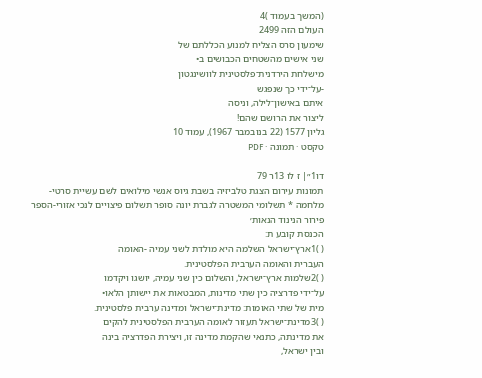(המשך בעמוד )4
העולם הזה 2499
שימעון סרס הצליח למנוע הכללתם של
שני אישים מהשטחים הכבושים ב•
מישלחת הירדנית־פלסטינית לוושינגטון
-על־ידי כך שנפגש
איתם באישון־לילה, וניסה
ליצור את הרושם שהם!
גליון 1577 (22 בנובמבר 1967), עמוד 10
טקסט · תמונה · PDF

דו1״| ז לו 13ר 79
תמונות עירום הצגת טלביזיה בשבת גיוס אנשי מילואים לשם עשיית סרטי-
מלחמה * תשלומי המשטרה לגברת יונה סופר תשלום פיצויים לנכי אזורי-הספר
פירור הנינוד הנאות׳
הכנסת קובע ת:
( )1ארץ־ישראל השלמה היא מולדת לשני עמיה -האומה
העברית והאומה הערבית הפלסטינית.
( )2שלמות ארץ־ישראל, והשלום כין שני עמיה, יושגו ויקדמו
על־ידי פדרציה כין שתי מדינות, המבטאות את יישותן הלאו•
מית של שתי האומות: מדינת־ישראל ומדינה ערבית פלסטינית.
( )3מדינת־ישראל תעזור לאומה הערבית הפלסטינית להקים
את מדינתה, כתנאי שהקמת מדינה זו, ויצירת הפדרציה בינה
ובין ישראל,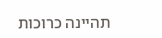תהיינה כרוכות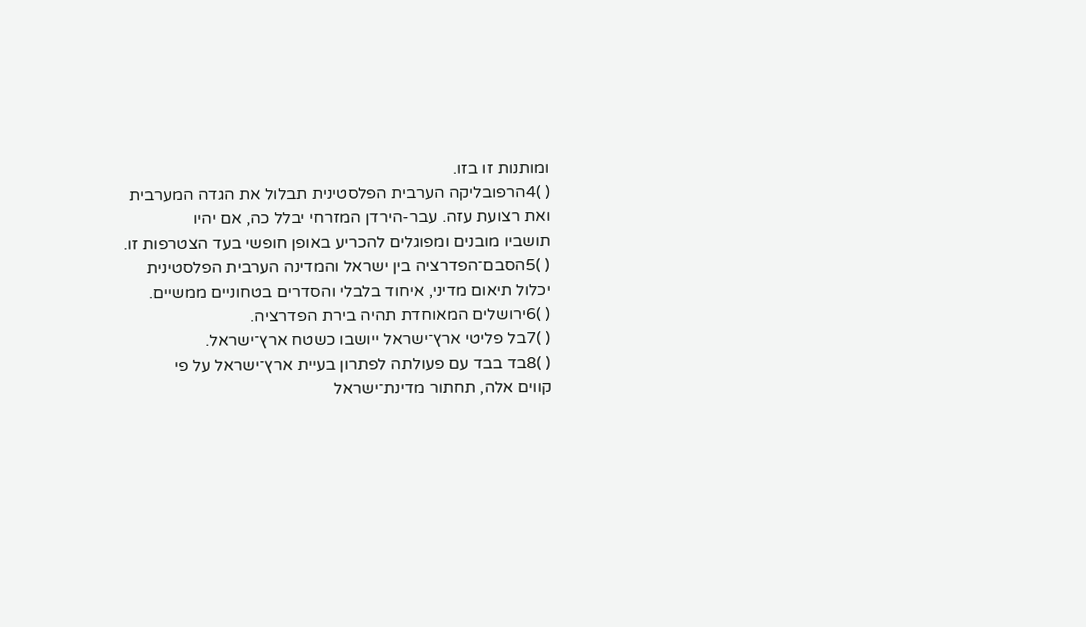ומותנות זו בזו.
( )4הרפובליקה הערבית הפלסטינית תבלול את הגדה המערבית
ואת רצועת עזה. עבר-הירדן המזרחי יבלל כה, אם יהיו
תושביו מובנים ומפוגלים להכריע באופן חופשי בעד הצטרפות זו.
( )5הסבם־הפדרציה בין ישראל והמדינה הערבית הפלסטינית
יכלול תיאום מדיני, איחוד בלבלי והסדרים בטחוניים ממשיים.
( )6ירושלים המאוחדת תהיה בירת הפדרציה.
( )7בל פליטי ארץ־ישראל ייושבו כשטח ארץ־ישראל.
( )8בד בבד עם פעולתה לפתרון בעיית ארץ־ישראל על פי
קווים אלה, תחתור מדינת־ישראל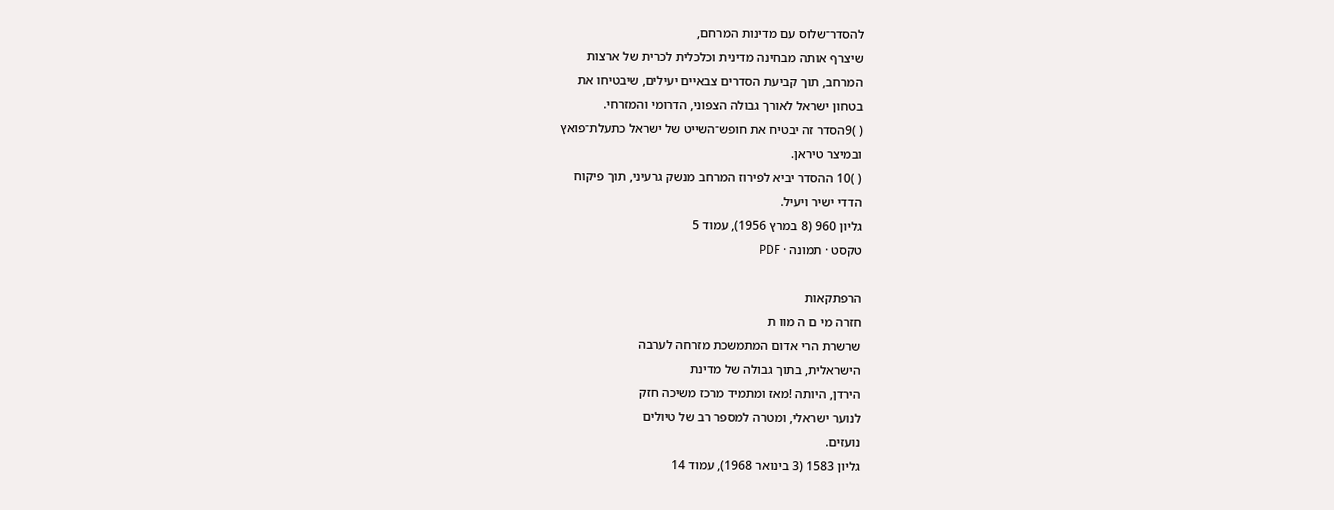להסדר־שלוס עם מדינות המרחם,
שיצרף אותה מבחינה מדינית וכלכלית לכרית של ארצות
המרחב, תוך קביעת הסדרים צבאיים יעילים, שיבטיחו את
בטחון ישראל לאורך גבולה הצפוני, הדרומי והמזרחי.
( )9הסדר זה יבטיח את חופש־השייט של ישראל כתעלת־פואץ
ובמיצר טיראן.
( )10 ההסדר יביא לפירוז המרחב מנשק גרעיני, תוך פיקוח
הדדי ישיר ויעיל.
גליון 960 (8 במרץ 1956), עמוד 5
טקסט · תמונה · PDF

הרפתקאות
חזרה מי ם ה מוו ת
שרשרת הרי אדום המתמשכת מזרחה לערבה
הישראלית, בתוך גבולה של מדינת
הירדן, היותה !מאז ומתמיד מרכז משיכה חזק
לנוער ישראלי, ומטרה למספר רב של טיולים
נועזים.
גליון 1583 (3 בינואר 1968), עמוד 14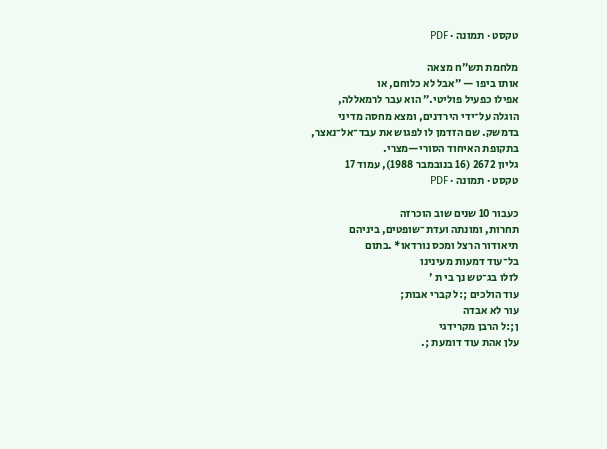טקסט · תמונה · PDF

מלחמת תש״ח מצאה
אותו ביפו — ״אבל לא כלוחם, או
אפילו כפעיל פוליטי.״ הוא עבר לרמאללה,
הוגלה על־ידי הירדנים, ומצא מחסה מדיני
בדמשק. שם הזדמן לו לפגוש את עבד־אל־נאצר,
בתקופת האיחוד הסורי—מצרי.
גליון 2672 (16 בנובמבר 1988), עמוד 17
טקסט · תמונה · PDF

כעבור 10 שנים שוב הוכרזה
תחרות, ומונתה ועדת־שופטים, ביניהם
תיאודור הרצל ומכס נורדאו* .בתום
בל־עוד דמעות מעינינו
לזלו בג־טש נך בי ת ׳
עוד הולכים ;:ל קברי אבות;
עור לא אבדה
ן;:ל הרבן מקרידגי
עלן אהת עוד דומעת ;.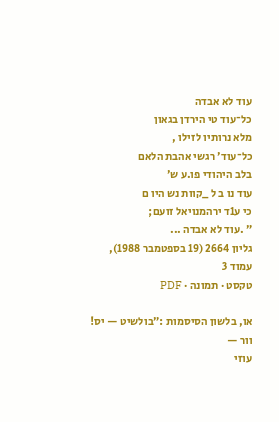עוד לא אבדה
כל־עוד טי הירדן בגאון
מלא נרותיו לזילו ,
כל־עוד׳ רגשי אהבת הלאם
בלב היהודי פו.ע ש׳
עוד נו ב ל _קוות נש היו ם
כי ע1ד ירהמנויאל זועם;
״ .עוד לא אבדה ...
גליון 2664 (19 בספטמבר 1988), עמוד 3
טקסט · תמונה · PDF

או, בלשון הסיסמות :״בולשיט — יס! וור —
עוזי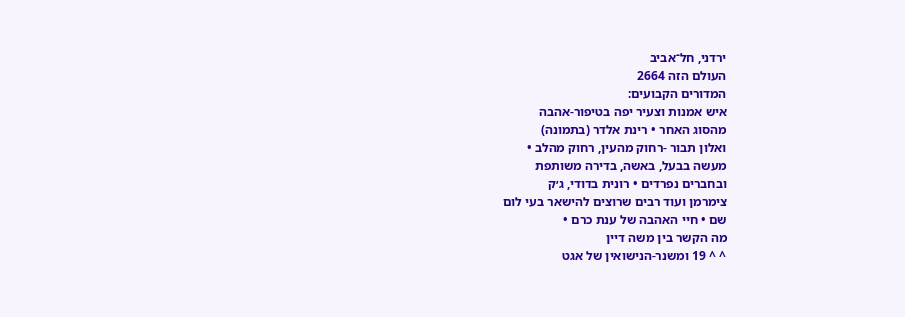ירדני, חל־אביב
העולם הזה 2664
המדורים הקבועים:
איש אמנות וצעיר יפה בטיפור-אהבה
מהסוג האחר • רינת אלדר (בתמונה)
ואלון תבור -רחוק מהעין, רחוק מהלב •
מעשה בבעל, באשה, בדירה משותפת
ובחברים נפרדים • רונית בדודי, ג׳ק
צימרמן ועוד רבים שרוצים להישאר בעי לום
שם • חיי האהבה של ענת כרם •
מה הקשר בין משה דיין
^ ^ 19 ומשנר-הנישואין של אגט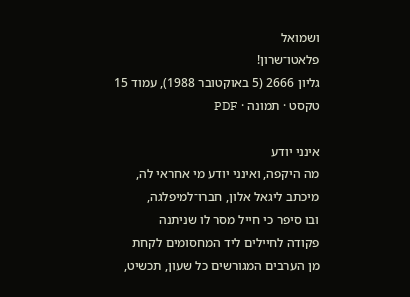ושמואל
פלאטו־שרון!
גליון 2666 (5 באוקטובר 1988), עמוד 15
טקסט · תמונה · PDF

אינני יודע
מה היקפה, ואינני יודע מי אחראי לה,
מיכתב ליגאל אלון, חברו־למיפלגה,
ובו סיפר כי חייל מסר לו שניתנה
פקודה לחיילים ליד המחסומים לקחת
מן הערבים המגורשים כל שעון, תכשיט,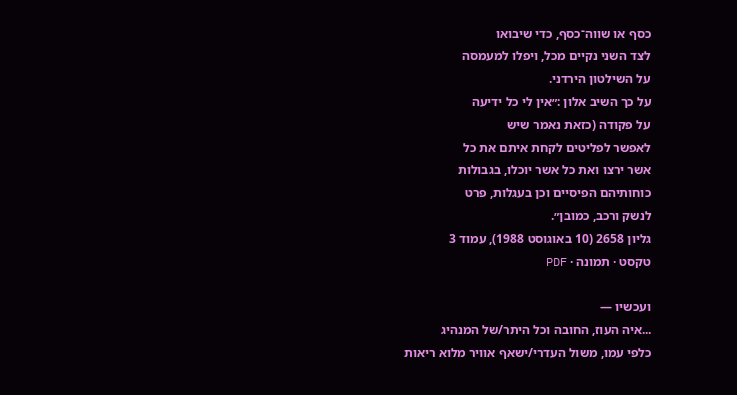כסף או שווה־כסף, כדי שיבואו
לצד השני נקיים מכל, ויפלו למעמסה
על השילטון הירדני.
על כך השיב אלון :״אין לי כל ידיעה
על פקודה (כזאת נאמר שיש
לאפשר לפליטים לקחת איתם את כל
אשר ירצו ואת כל אשר יוכלו, בגבולות
כוחותיהם הפיסיים וכן בעגלות, פרט
לנשק ורכב, כמובן״.
גליון 2658 (10 באוגוסט 1988), עמוד 3
טקסט · תמונה · PDF

ועכשיו —
...איה העוז, החובה וכל היתר/של המנהיג
כלפי עמו, משול העדרי/ישאף אוויר מלוא ריאות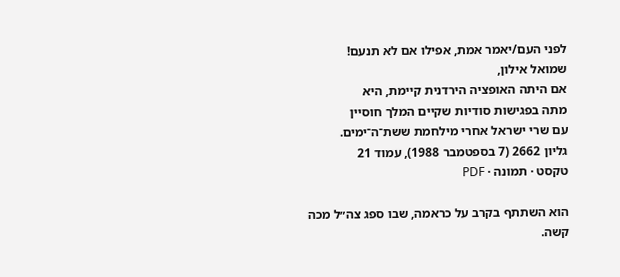לפני העם/יאמר אמת, אפילו אם לא תנעם!
שמואל אילון,
אם היתה האופציה הירדנית קיימת, היא
מתה בפגישות סודיות שקיים המלך חוסיין
עם שרי ישראל אחרי מילחמת ששת־ה־ימים.
גליון 2662 (7 בספטמבר 1988), עמוד 21
טקסט · תמונה · PDF

הוא השתתף בקרב על כראמה, שבו ספג צה״ל מכה קשה.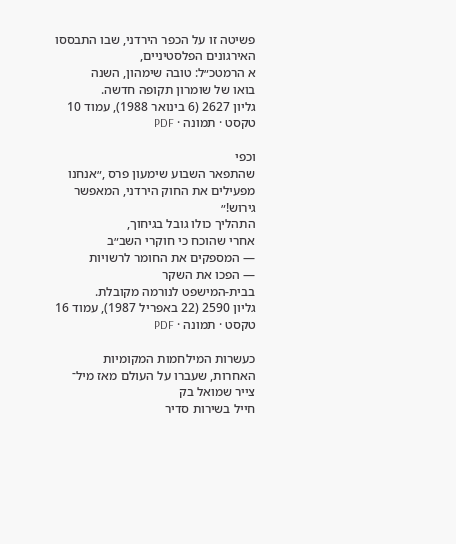פשיטה זו על הכפר הירדני, שבו התבססו האירגונים הפלסטיניים,
א הרמטכ״ל: טובה שימהון, השנה
בואו של שומרון תקופה חדשה.
גליון 2627 (6 בינואר 1988), עמוד 10
טקסט · תמונה · PDF

וכפי
שהתפאר השבוע שימעון פרס ,״אנחנו
מפעילים את החוק הירדני, המאפשר
גירוש!״
התהליך כולו גובל בגיחוך,
אחרי שהוכח כי חוקרי השב״ב
— המספקים את החומר לרשויות
— הפכו את השקר
בבית-המישפט לנורמה מקובלת.
גליון 2590 (22 באפריל 1987), עמוד 16
טקסט · תמונה · PDF

כעשרות המילחמות המקומיות
האחרות, שעברו על העולם מאז מיל־
צייר שמואל בק
חייל בשירות סדיר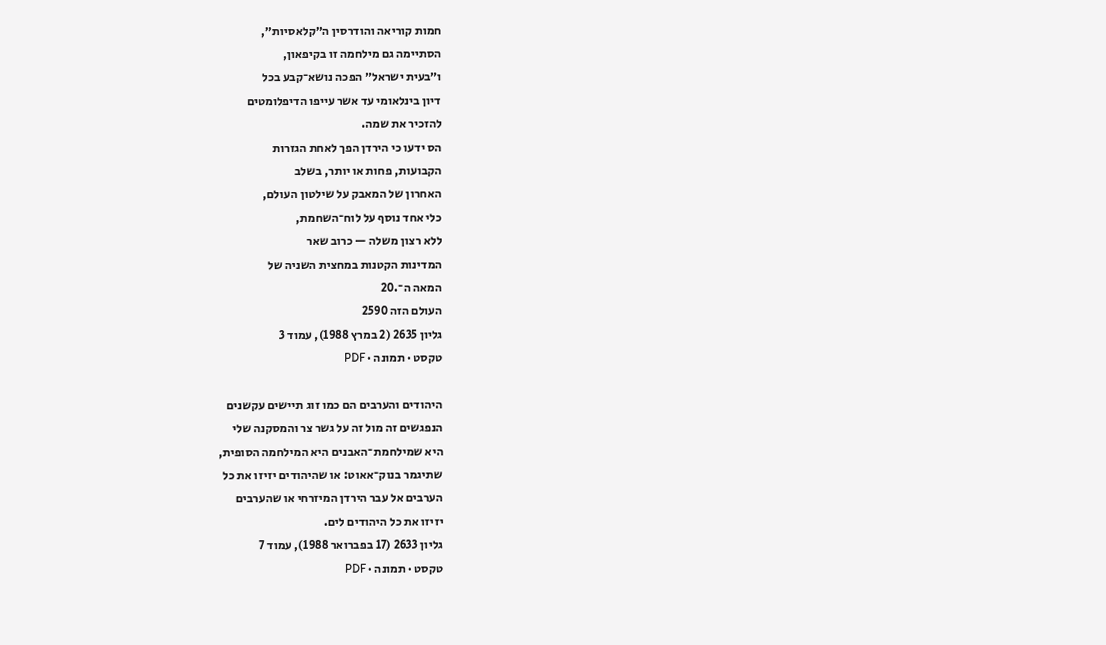חמות קוריאה והודרסין ה״קלאסיות״,
הסתיימה גם מילחמה זו בקיפאון,
ו״בעית ישראל״ הפכה נושא־קבע בכל
דיון בינלאומי עד אשר עייפו הדיפלומטים
להזכיר את שמה.
הס ידעו כי הירדן הפך לאחת הגזרות
הקבועות, פחות או יותר, בשלב
האחרון של המאבק על שילטון העולם,
כלי אחד נוסף על לוח־השחמת,
ללא רצון משלה — כרוב שאר
המדינות הקטנות במחצית השניה של
המאה ה־.20
העולם הזה 2590
גליון 2635 (2 במרץ 1988), עמוד 3
טקסט · תמונה · PDF

היהודים והערבים הם כמו זוג תיישים עקשנים
הנפגשים זה מול זה על גשר צר והמסקנה שלי
היא שמילחמת־האבנים היא המילחמה הסופית,
שתיגמר בנוק־אאוט: או שהיהודים יזיזו את כל
הערבים אל עבר הירדן המיזרחי או שהערבים
יזיזו את כל היהודים לים.
גליון 2633 (17 בפברואר 1988), עמוד 7
טקסט · תמונה · PDF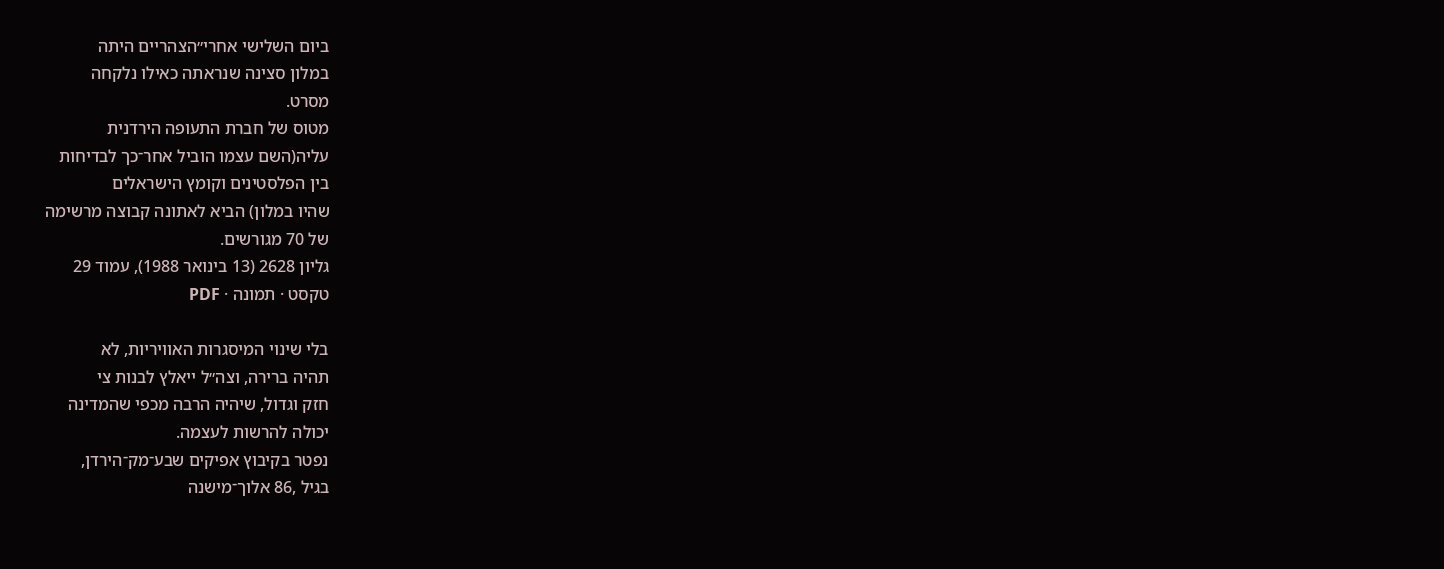ביום השלישי אחרי״הצהריים היתה
במלון סצינה שנראתה כאילו נלקחה
מסרט.
מטוס של חברת התעופה הירדנית
עליה(השם עצמו הוביל אחר־כך לבדיחות
בין הפלסטינים וקומץ הישראלים
שהיו במלון) הביא לאתונה קבוצה מרשימה
של 70 מגורשים.
גליון 2628 (13 בינואר 1988), עמוד 29
טקסט · תמונה · PDF

בלי שינוי המיסגרות האוויריות, לא
תהיה ברירה, וצה״ל ייאלץ לבנות צי
חזק וגדול, שיהיה הרבה מכפי שהמדינה
יכולה להרשות לעצמה.
נפטר בקיבוץ אפיקים שבע־מק־הירדן,
בגיל ,86 אלוך־מישנה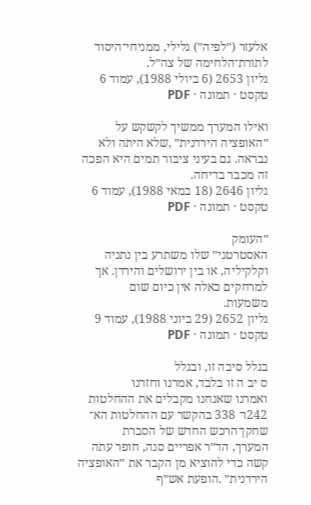אלעזר (״לפיה״) גלילי, ממניחי־היסוד
לתורת־הלחימה של צה״ל.
גליון 2653 (6 ביולי 1988), עמוד 6
טקסט · תמונה · PDF

ואילו המערך ממשיך לקשקש על
״האופציה הירדנית״ ,שלא היתה ולא
נבראה. גם בעיני ציבור תמים היא הפכה
זה מכבר בדיחה.
גליון 2646 (18 במאי 1988), עמוד 6
טקסט · תמונה · PDF

״העומק
האסטרטגי״ שלו משתרע בין נתניה
וקלקיליה, או בין ירושלים והירדן. אך
למרחקים כאלה אין כיום שום
משמעות.
גליון 2652 (29 ביוני 1988), עמוד 9
טקסט · תמונה · PDF

בגלל סיבה זו, ובגלל
ס יב ה זו בלבד, אמרנו וחזרנו
ואמרנו שאנחנו מקבלים את ההחלטות
242ו־ 338 בהקשר עם ההחלטות הא־
שחקן־הרכש החדש של הסברת
המערך, הד״ר אפריים סנה, חופר עתה
קשה כדי להוציא מן הקבר את ״האופציה
הירדנית״ .הופעת אש״ף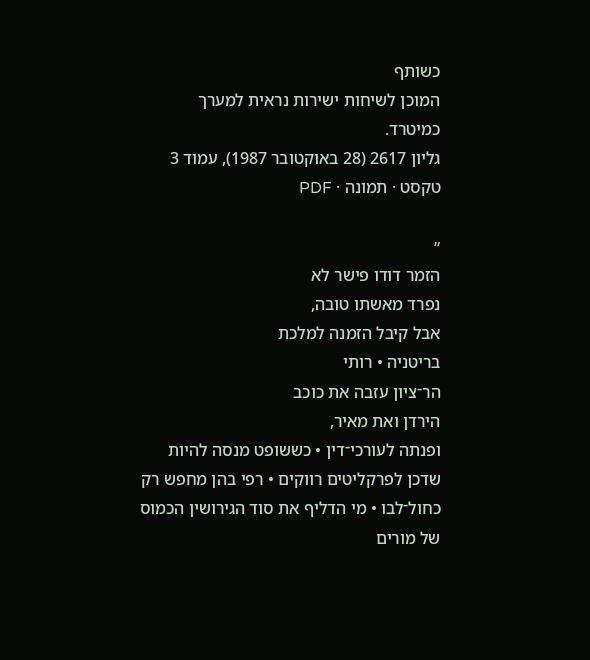כשותף
המוכן לשיחות ישירות נראית למערך
כמיטרד.
גליון 2617 (28 באוקטובר 1987), עמוד 3
טקסט · תמונה · PDF

״
הזמר דודו פישר לא
נפרד מאשתו טובה,
אבל קיבל הזמנה למלכת
בריטניה • רותי
הר־ציון עזבה את כוכב
הירדן ואת מאיר,
ופנתה לעורכי־דין • כששופט מנסה להיות
שדכן לפרקליטים רווקים • רפי בהן מחפש רק
כחול־לבו • מי הדליף את סוד הגירושין הכמוס
של מורים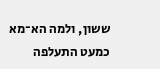ששון, ולמה הא־מא
כמעט התעלפה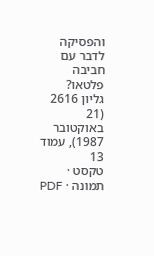והפסיקה
לדבר עם חביבה פלטאו?
גליון 2616 (21 באוקטובר 1987), עמוד 13
טקסט · תמונה · PDF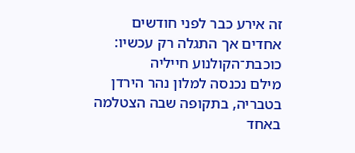זה אירע כבר לפני חודשים
אחדים אך התגלה רק עכשיו:
כוכבת־הקולנוע חייליה
מילם נכנסה למלון נהר הירדן
בטבריה, בתקופה שבה הצטלמה
באחד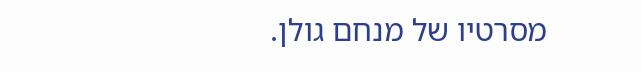מסרטיו של מנחם גולן.